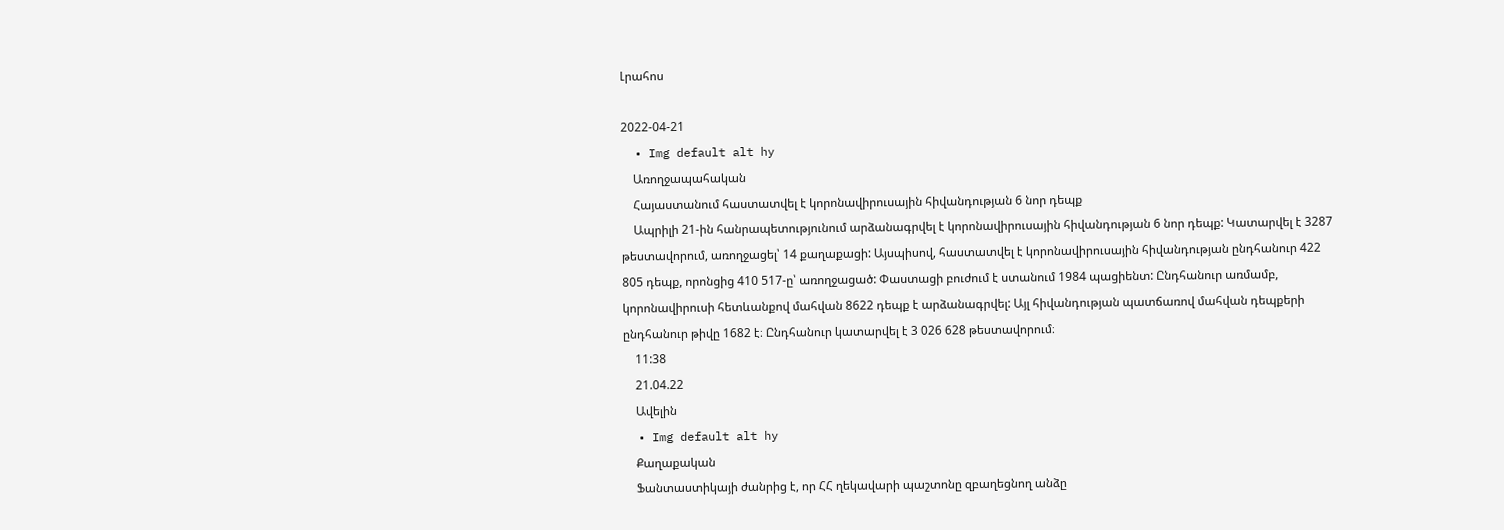Լրահոս

2022-04-21
  • Img default alt hy
    Առողջապահական
    Հայաստանում հաստատվել է կորոնավիրուսային հիվանդության 6 նոր դեպք
    Ապրիլի 21-ին հանրապետությունում արձանագրվել է կորոնավիրուսային հիվանդության 6 նոր դեպք: Կատարվել է 3287 թեստավորում, առողջացել՝ 14 քաղաքացի: Այսպիսով, հաստատվել է կորոնավիրուսային հիվանդության ընդհանուր 422 805 դեպք, որոնցից 410 517-ը՝ առողջացած: Փաստացի բուժում է ստանում 1984 պացիենտ: Ընդհանուր առմամբ, կորոնավիրուսի հետևանքով մահվան 8622 դեպք է արձանագրվել: Այլ հիվանդության պատճառով մահվան դեպքերի ընդհանուր թիվը 1682 է։ Ընդհանուր կատարվել է 3 026 628 թեստավորում։
    11:38
    21.04.22
    Ավելին
  • Img default alt hy
    Քաղաքական
    Ֆանտաստիկայի ժանրից է, որ ՀՀ ղեկավարի պաշտոնը զբաղեցնող անձը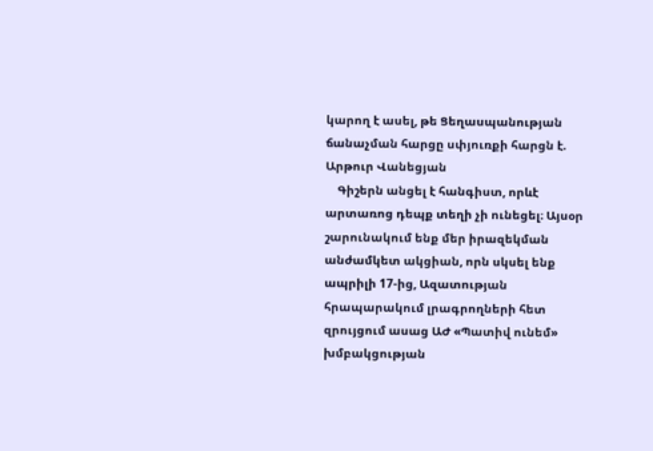կարող է ասել, թե Ցեղասպանության ճանաչման հարցը սփյուռքի հարցն է. Արթուր Վանեցյան
    Գիշերն անցել է հանգիստ, որևէ արտառոց դեպք տեղի չի ունեցել։ Այսօր շարունակում ենք մեր իրազեկման անժամկետ ակցիան, որն սկսել ենք ապրիլի 17-ից, Ազատության հրապարակում լրագրողների հետ զրույցում ասաց ԱԺ «Պատիվ ունեմ» խմբակցության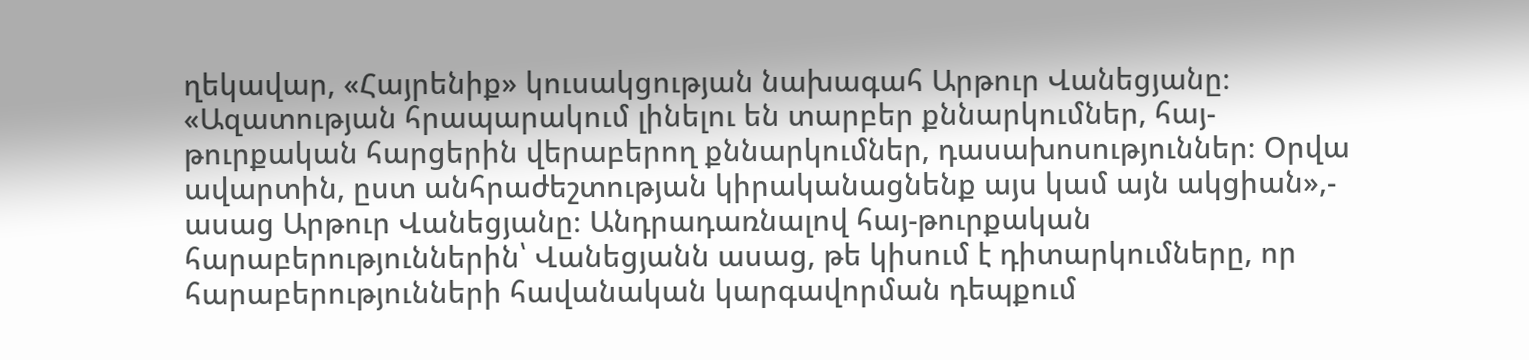ղեկավար, «Հայրենիք» կուսակցության նախագահ Արթուր Վանեցյանը։ «Ազատության հրապարակում լինելու են տարբեր քննարկումներ, հայ-թուրքական հարցերին վերաբերող քննարկումներ, դասախոսություններ։ Օրվա ավարտին, ըստ անհրաժեշտության կիրականացնենք այս կամ այն ակցիան»,- ասաց Արթուր Վանեցյանը։ Անդրադառնալով հայ-թուրքական հարաբերություններին՝ Վանեցյանն ասաց, թե կիսում է դիտարկումները, որ հարաբերությունների հավանական կարգավորման դեպքում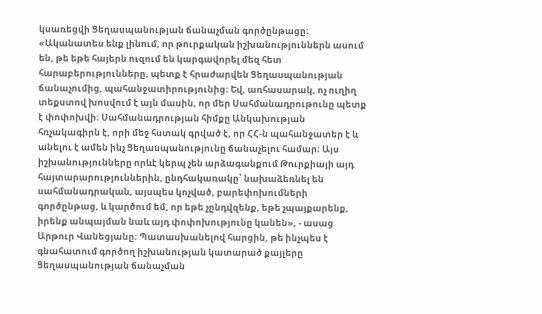կսառեցվի Ցեղասպանության ճանաչման գործընթացը։ «Ականատես ենք լինում, որ թուրքական իշխանություններն ասում են, թե եթե հայերն ուզում են կարգավորել մեզ հետ հարաբերությունները, պետք է հրաժարվեն Ցեղասպանության ճանաչումից, պահանջատիրությունից։ Եվ, առհասարակ, ոչ ուղիղ տեքստով խոսվում է այն մասին, որ մեր Սահմանադրութունը պետք է փոփոխվի։ Սահմանադրության հիմքը Անկախության հռչակագիրն է, որի մեջ հստակ գրված է, որ ՀՀ-ն պահանջատեր է և անելու է ամեն ինչ Ցեղասպանությունը ճանաչելու համար։ Այս իշխանությունները որևէ կերպ չեն արձագանքում Թուրքիայի այդ հայտարարություններին, ընդհակառակը՝ նախաձեռնել են սահմանադրական, այսպես կոչված, բարեփոխումների գործընթաց, և կարծում եմ, որ եթե չընդվզենք, եթե չպայքարենք, իրենք անպայման նաև այդ փոփոխությունը կանեն», - ասաց Արթուր Վանեցյանը։ Պատասխանելով հարցին, թե ինչպես է գնահատում գործող իշխանության կատարած քայլերը Ցեղասպանության ճանաչման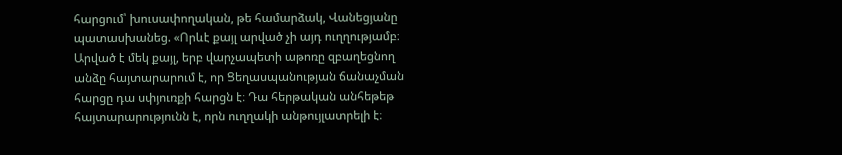հարցում՝ խուսափողական, թե համարձակ, Վանեցյանը պատասխանեց. «Որևէ քայլ արված չի այդ ուղղությամբ։ Արված է մեկ քայլ, երբ վարչապետի աթոռը զբաղեցնող անձը հայտարարում է, որ Ցեղասպանության ճանաչման հարցը դա սփյուռքի հարցն է։ Դա հերթական անհեթեթ հայտարարությունն է, որն ուղղակի անթույլատրելի է։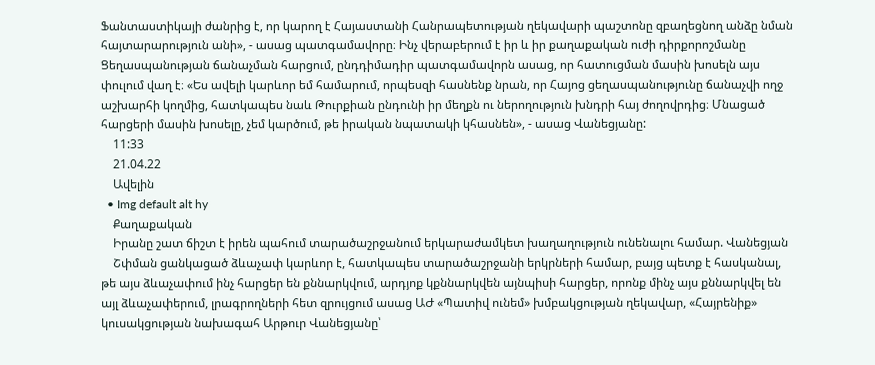Ֆանտաստիկայի ժանրից է, որ կարող է Հայաստանի Հանրապետության ղեկավարի պաշտոնը զբաղեցնող անձը նման հայտարարություն անի», - ասաց պատգամավորը։ Ինչ վերաբերում է իր և իր քաղաքական ուժի դիրքորոշմանը Ցեղասպանության ճանաչման հարցում, ընդդիմադիր պատգամավորն ասաց, որ հատուցման մասին խոսելն այս փուլում վաղ է։ «Ես ավելի կարևոր եմ համարում, որպեսզի հասնենք նրան, որ Հայոց ցեղասպանությունը ճանաչվի ողջ աշխարհի կողմից, հատկապես նաև Թուրքիան ընդունի իր մեղքն ու ներողություն խնդրի հայ ժողովրդից։ Մնացած հարցերի մասին խոսելը, չեմ կարծում, թե իրական նպատակի կհասնեն», - ասաց Վանեցյանը:
    11:33
    21.04.22
    Ավելին
  • Img default alt hy
    Քաղաքական
    Իրանը շատ ճիշտ է իրեն պահում տարածաշրջանում երկարաժամկետ խաղաղություն ունենալու համար. Վանեցյան
    Շփման ցանկացած ձևաչափ կարևոր է, հատկապես տարածաշրջանի երկրների համար, բայց պետք է հասկանալ, թե այս ձևաչափում ինչ հարցեր են քննարկվում, արդյոք կքննարկվեն այնպիսի հարցեր, որոնք մինչ այս քննարկվել են այլ ձևաչափերում, լրագրողների հետ զրույցում ասաց ԱԺ «Պատիվ ունեմ» խմբակցության ղեկավար, «Հայրենիք» կուսակցության նախագահ Արթուր Վանեցյանը՝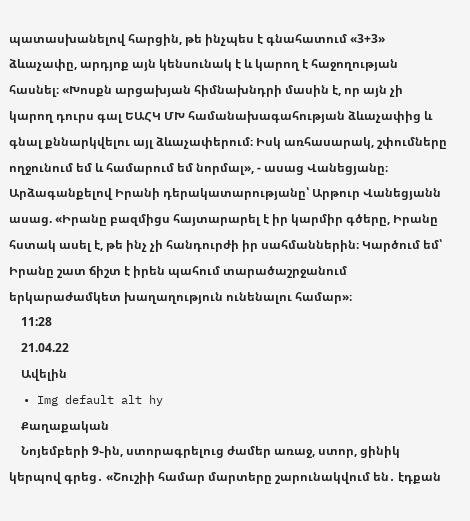պատասխանելով հարցին, թե ինչպես է գնահատում «3+3» ձևաչափը, արդյոք այն կենսունակ է և կարող է հաջողության հասնել։ «Խոսքն արցախյան հիմնախնդրի մասին է, որ այն չի կարող դուրս գալ ԵԱՀԿ ՄԽ համանախագահության ձևաչափից և գնալ քննարկվելու այլ ձևաչափերում։ Իսկ առհասարակ, շփումները ողջունում եմ և համարում եմ նորմալ», - ասաց Վանեցյանը։ Արձագանքելով Իրանի դերակատարությանը՝ Արթուր Վանեցյանն ասաց. «Իրանը բազմիցս հայտարարել է իր կարմիր գծերը, Իրանը հստակ ասել է, թե ինչ չի հանդուրժի իր սահմաններին։ Կարծում եմ՝ Իրանը շատ ճիշտ է իրեն պահում տարածաշրջանում երկարաժամկետ խաղաղություն ունենալու համար»։
    11:28
    21.04.22
    Ավելին
  • Img default alt hy
    Քաղաքական
    Նոյեմբերի 9֊ին, ստորագրելուց ժամեր առաջ, ստոր, ցինիկ կերպով գրեց․ «Շուշիի համար մարտերը շարունակվում են․ էդքան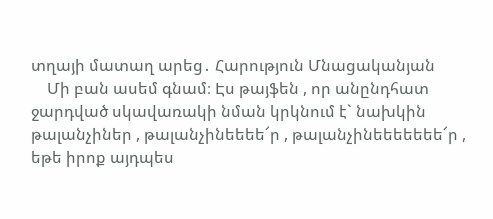տղայի մատաղ արեց․ Հարություն Մնացականյան
    Մի բան ասեմ գնամ։ Էս թայֆեն , որ անընդհատ ջարդված սկավառակի նման կրկնում է` նախկին թալանչիներ , թալանչինեեեե՜ր , թալանչինեեեեեեե՜ր , եթե իրոք այդպես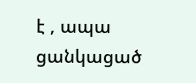է , ապա ցանկացած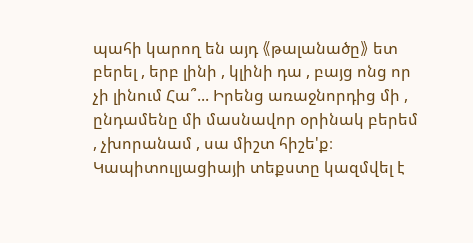պահի կարող են այդ 《թալանածը》 ետ բերել , երբ լինի , կլինի դա , բայց ոնց որ չի լինում Հա՞... Իրենց առաջնորդից մի , ընդամենը մի մասնավոր օրինակ բերեմ , չխորանամ , սա միշտ հիշե'ք։ Կապիտուլյացիայի տեքստը կազմվել է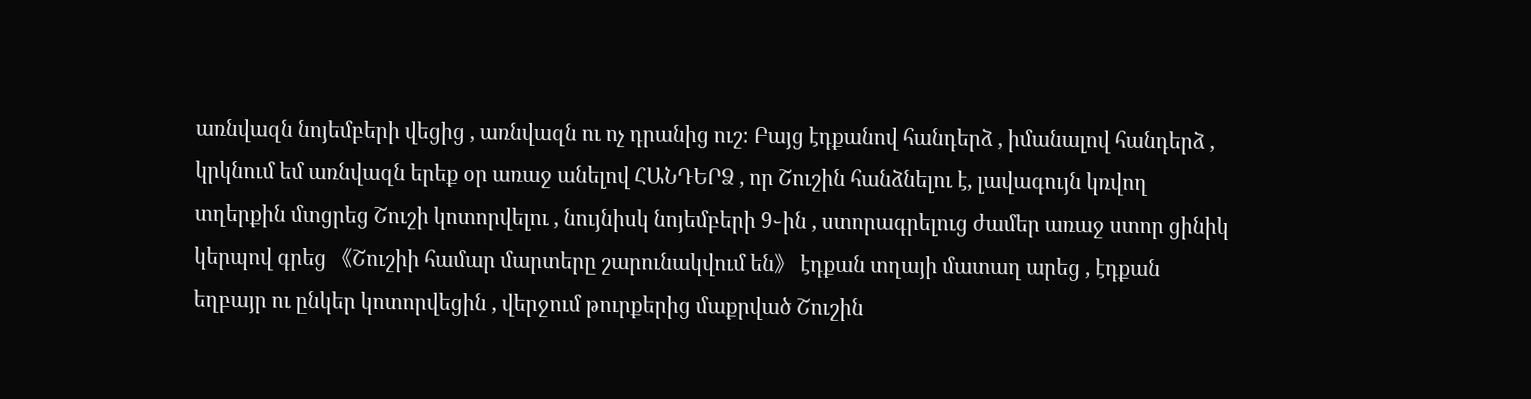առնվազն նոյեմբերի վեցից , առնվազն ու ոչ դրանից ուշ։ Բայց էդքանով հանդերձ , իմանալով հանդերձ , կրկնում եմ առնվազն երեք օր առաջ անելով ՀԱՆԴԵՐՁ , որ Շուշին հանձնելու է, լավագույն կռվող տղերքին մտցրեց Շուշի կոտորվելու , նույնիսկ նոյեմբերի 9֊ին , ստորագրելուց ժամեր առաջ ստոր ցինիկ կերպով գրեց 《Շուշիի համար մարտերը շարունակվում են》 էդքան տղայի մատաղ արեց , էդքան եղբայր ու ընկեր կոտորվեցին , վերջում թուրքերից մաքրված Շուշին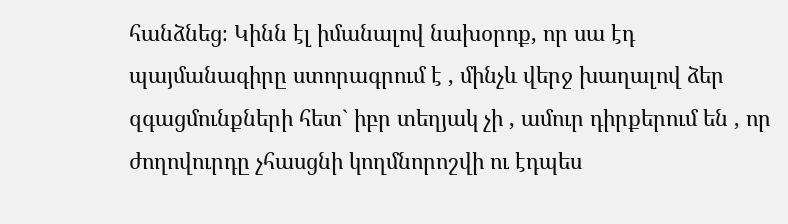հանձնեց։ Կինն էլ իմանալով նախօրոք, որ սա էդ պայմանագիրը ստորագրում է , մինչև վերջ խաղալով ձեր զգացմունքների հետ` իբր տեղյակ չի , ամուր դիրքերում են , որ ժողովուրդը չհասցնի կողմնորոշվի ու էդպես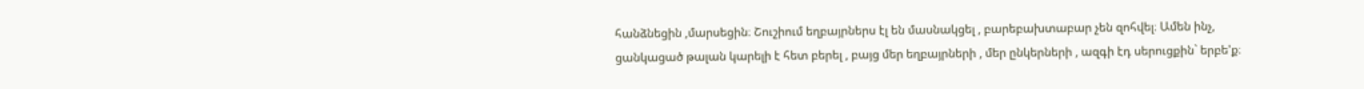հանձնեցին ,մարսեցին։ Շուշիում եղբայրներս էլ են մասնակցել , բարեբախտաբար չեն զոհվել։ Ամեն ինչ, ցանկացած թալան կարելի է հետ բերել , բայց մեր եղբայրների , մեր ընկերների , ազգի էդ սերուցքին` երբե'ք։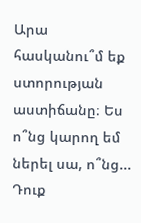Արա հասկանու՞մ եք ստորության աստիճանը։ Ես ո՞նց կարող եմ ներել սա, ո՞նց... Դուք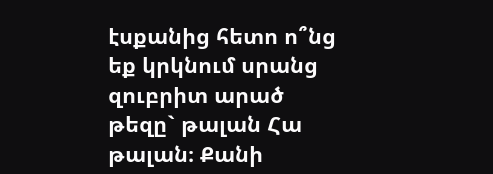էսքանից հետո ո՞նց եք կրկնում սրանց զուբրիտ արած թեզը` թալան Հա թալան։ Քանի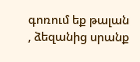գոռում եք թալան , ձեզանից սրանք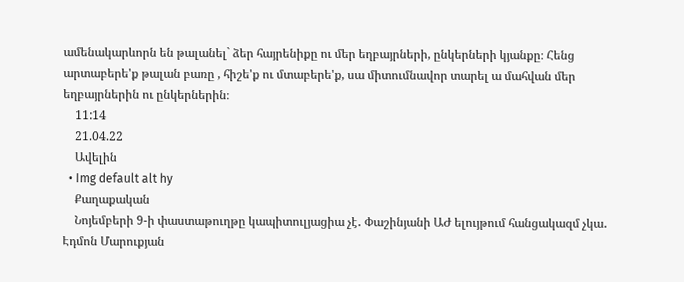ամենակարևորն են թալանել` ձեր հայրենիքը ու մեր եղբայրների, ընկերների կյանքը։ Հենց արտաբերե'ք թալան բառը , հիշե'ք ու մտաբերե'ք, սա միտումնավոր տարել ա մահվան մեր եղբայրներին ու ընկերներին։
    11:14
    21.04.22
    Ավելին
  • Img default alt hy
    Քաղաքական
    Նոյեմբերի 9-ի փաստաթուղթը կապիտուլյացիա չէ․ Փաշինյանի ԱԺ ելույթում հանցակազմ չկա․ Էդմոն Մարուքյան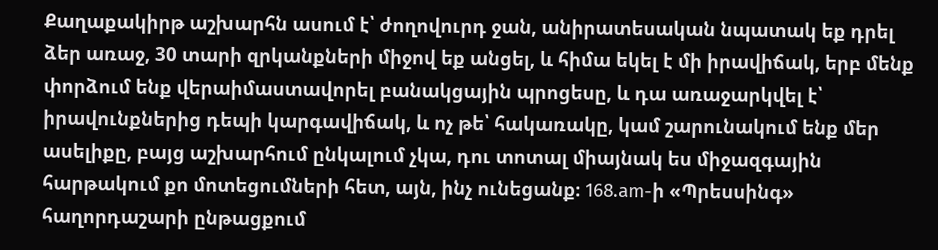Քաղաքակիրթ աշխարհն ասում է՝ ժողովուրդ ջան, անիրատեսական նպատակ եք դրել ձեր առաջ, 30 տարի զրկանքների միջով եք անցել, և հիմա եկել է մի իրավիճակ, երբ մենք փորձում ենք վերաիմաստավորել բանակցային պրոցեսը, և դա առաջարկվել է՝ իրավունքներից դեպի կարգավիճակ, և ոչ թե՝ հակառակը, կամ շարունակում ենք մեր ասելիքը, բայց աշխարհում ընկալում չկա, դու տոտալ միայնակ ես միջազգային հարթակում քո մոտեցումների հետ, այն, ինչ ունեցանք։ 168.am-ի «Պրեսսինգ» հաղորդաշարի ընթացքում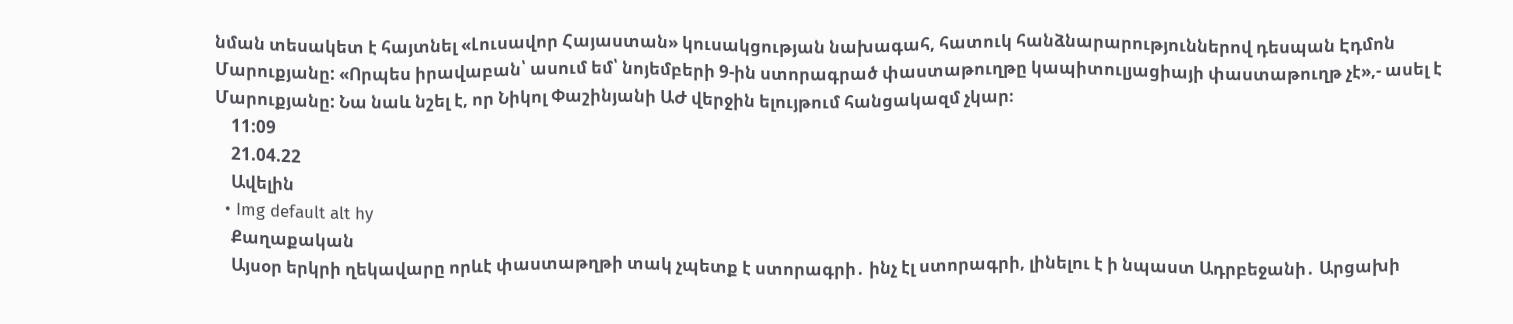նման տեսակետ է հայտնել «Լուսավոր Հայաստան» կուսակցության նախագահ, հատուկ հանձնարարություններով դեսպան Էդմոն Մարուքյանը: «Որպես իրավաբան՝ ասում եմ՝ նոյեմբերի 9-ին ստորագրած փաստաթուղթը կապիտուլյացիայի փաստաթուղթ չէ»,- ասել է Մարուքյանը: Նա նաև նշել է, որ Նիկոլ Փաշինյանի ԱԺ վերջին ելույթում հանցակազմ չկար։
    11:09
    21.04.22
    Ավելին
  • Img default alt hy
    Քաղաքական
    Այսօր երկրի ղեկավարը որևէ փաստաթղթի տակ չպետք է ստորագրի․ ինչ էլ ստորագրի, լինելու է ի նպաստ Ադրբեջանի․ Արցախի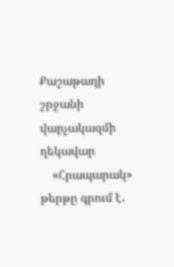Քաշաթաղի շրջանի վարչակազմի ղեկավար
    «Հրապարակ» թերթը գրում է․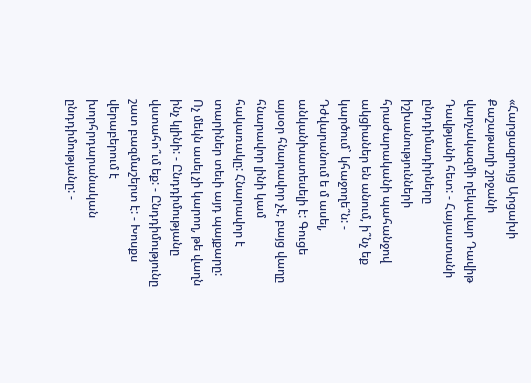«Հարցազրույց Արցախի Քաշաթաղի շրջանի վարչակազմի ղեկավար Դավիթ Դավթյանի հետ: - Հայաստանի ընդդիմադիրները իշխանությունների հրաժարականի պահանջով ակցիաներ են անում, ի՞նչ եք կարծում` կհաջողե՞ն: - Դժվարանում ե մ ասել, անկանխատեսելի է: Գուցե այսօր հնարավոր չէ, բայց վաղը հնարավոր լինի կամ հակառակը: Հնարավոր է տարիներ տեւի այդ պայքարը: Ոչ մեկն ասել չի կարող, թե վաղն ինչ կլինի: - Ընդդիմությանը վստահո՞ւմ եք: - Ընդդիմությունը շատ բազմաշերտ է: - Խոսքս վերաբերում է խորհրդարանական ընդդիմությանը: -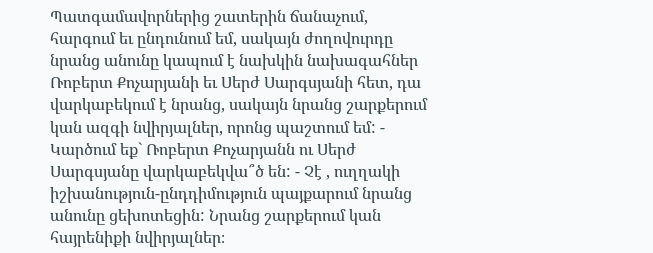Պատգամավորներից շատերին ճանաչում, հարգում եւ ընդունում եմ, սակայն ժողովուրդը նրանց անունը կապում է նախկին նախագահներ Ռոբերտ Քոչարյանի եւ Սերժ Սարգսյանի հետ, դա վարկաբեկում է նրանց, սակայն նրանց շարքերում կան ազգի նվիրյալներ, որոնց պաշտում եմ: - Կարծում եք` Ռոբերտ Քոչարյանն ու Սերժ Սարգսյանը վարկաբեկվա՞ծ են: - Չէ , ուղղակի իշխանություն-ընդդիմություն պայքարում նրանց անունը ցեխոտեցին: Նրանց շարքերում կան հայրենիքի նվիրյալներ։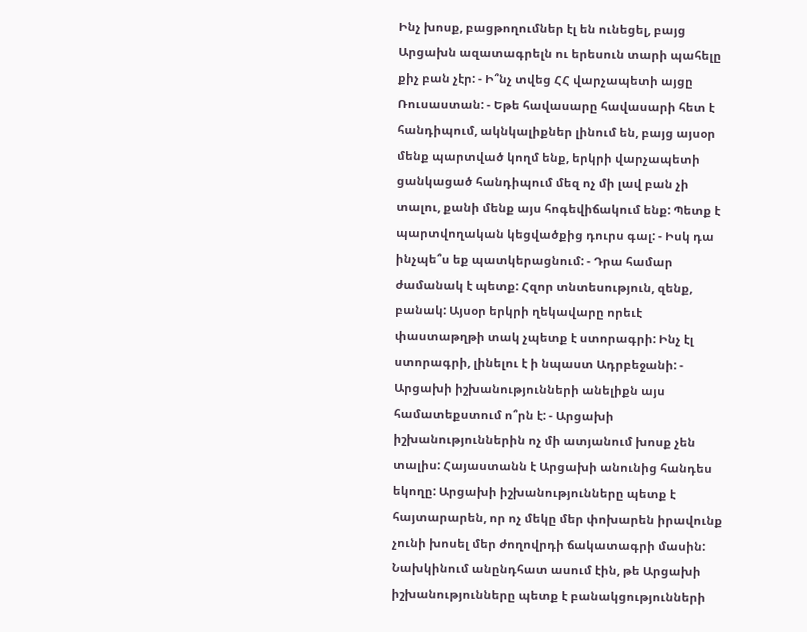Ինչ խոսք, բացթողումներ էլ են ունեցել, բայց Արցախն ազատագրելն ու երեսուն տարի պահելը քիչ բան չէր: - Ի՞նչ տվեց ՀՀ վարչապետի այցը Ռուսաստան: - Եթե հավասարը հավասարի հետ է հանդիպում, ակնկալիքներ լինում են, բայց այսօր մենք պարտված կողմ ենք, երկրի վարչապետի ցանկացած հանդիպում մեզ ոչ մի լավ բան չի տալու, քանի մենք այս հոգեվիճակում ենք: Պետք է պարտվողական կեցվածքից դուրս գալ: - Իսկ դա ինչպե՞ս եք պատկերացնում: - Դրա համար ժամանակ է պետք: Հզոր տնտեսություն, զենք, բանակ: Այսօր երկրի ղեկավարը որեւէ փաստաթղթի տակ չպետք է ստորագրի: Ինչ էլ ստորագրի, լինելու է ի նպաստ Ադրբեջանի: - Արցախի իշխանությունների անելիքն այս համատեքստում ո՞րն է: - Արցախի իշխանություններին ոչ մի ատյանում խոսք չեն տալիս: Հայաստանն է Արցախի անունից հանդես եկողը: Արցախի իշխանությունները պետք է հայտարարեն, որ ոչ մեկը մեր փոխարեն իրավունք չունի խոսել մեր ժողովրդի ճակատագրի մասին: Նախկինում անընդհատ ասում էին, թե Արցախի իշխանությունները պետք է բանակցությունների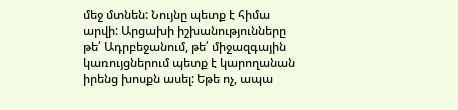մեջ մտնեն: Նույնը պետք է հիմա արվի: Արցախի իշխանությունները թե՛ Ադրբեջանում, թե՛ միջազգային կառույցներում պետք է կարողանան իրենց խոսքն ասել: Եթե ոչ, ապա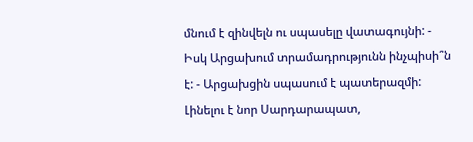մնում է զինվելն ու սպասելը վատագույնի: - Իսկ Արցախում տրամադրությունն ինչպիսի՞ն է: - Արցախցին սպասում է պատերազմի: Լինելու է նոր Սարդարապատ,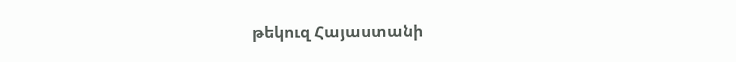թեկուզ Հայաստանի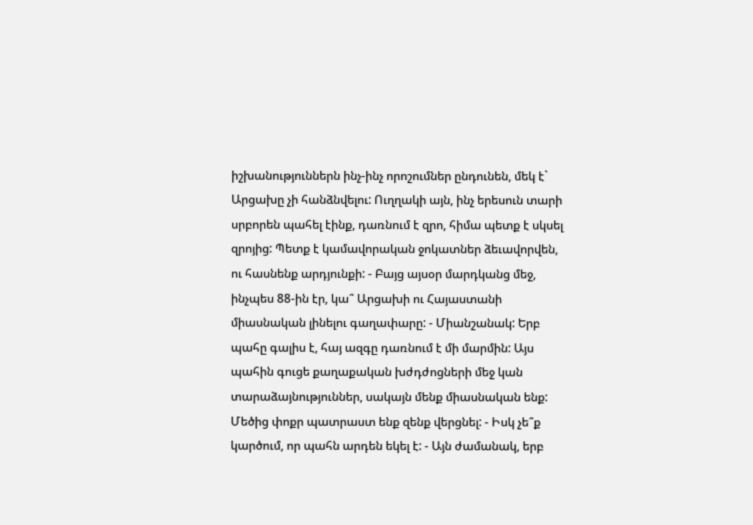իշխանություններն ինչ-ինչ որոշումներ ընդունեն, մեկ է` Արցախը չի հանձնվելու: Ուղղակի այն, ինչ երեսուն տարի սրբորեն պահել էինք, դառնում է զրո, հիմա պետք է սկսել զրոյից: Պետք է կամավորական ջոկատներ ձեւավորվեն, ու հասնենք արդյունքի: - Բայց այսօր մարդկանց մեջ, ինչպես 88-ին էր, կա՞ Արցախի ու Հայաստանի միասնական լինելու գաղափարը: - Միանշանակ: Երբ պահը գալիս է, հայ ազգը դառնում է մի մարմին: Այս պահին գուցե քաղաքական խժդժոցների մեջ կան տարաձայնություններ, սակայն մենք միասնական ենք: Մեծից փոքր պատրաստ ենք զենք վերցնել: - Իսկ չե՞ք կարծում, որ պահն արդեն եկել է: - Այն ժամանակ, երբ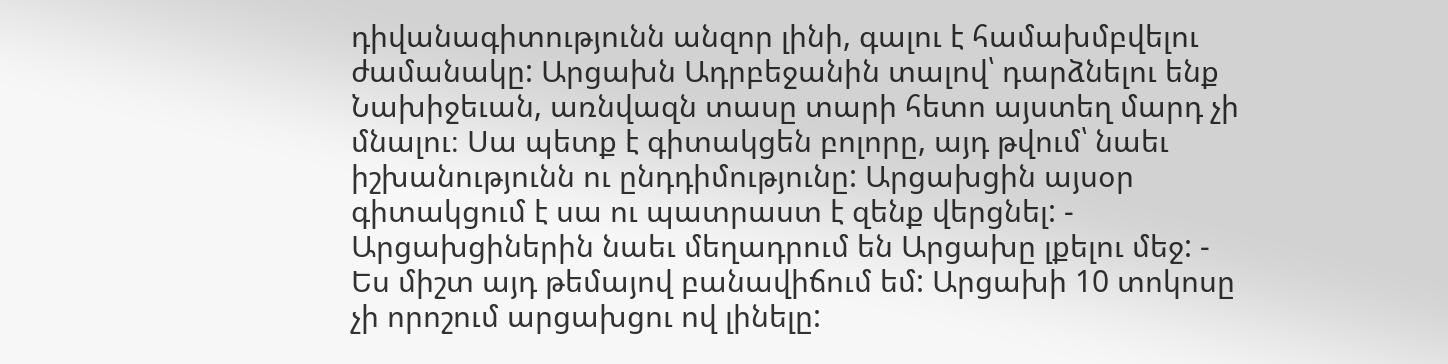դիվանագիտությունն անզոր լինի, գալու է համախմբվելու ժամանակը: Արցախն Ադրբեջանին տալով՝ դարձնելու ենք Նախիջեւան, առնվազն տասը տարի հետո այստեղ մարդ չի մնալու։ Սա պետք է գիտակցեն բոլորը, այդ թվում՝ նաեւ իշխանությունն ու ընդդիմությունը: Արցախցին այսօր գիտակցում է սա ու պատրաստ է զենք վերցնել: - Արցախցիներին նաեւ մեղադրում են Արցախը լքելու մեջ: - Ես միշտ այդ թեմայով բանավիճում եմ: Արցախի 10 տոկոսը չի որոշում արցախցու ով լինելը: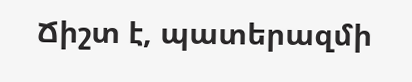Ճիշտ է, պատերազմի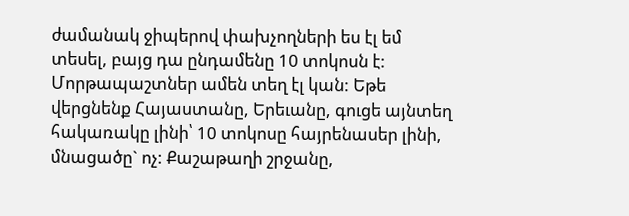ժամանակ ջիպերով փախչողների ես էլ եմ տեսել, բայց դա ընդամենը 10 տոկոսն է: Մորթապաշտներ ամեն տեղ էլ կան: Եթե վերցնենք Հայաստանը, Երեւանը, գուցե այնտեղ հակառակը լինի՝ 10 տոկոսը հայրենասեր լինի, մնացածը` ոչ: Քաշաթաղի շրջանը,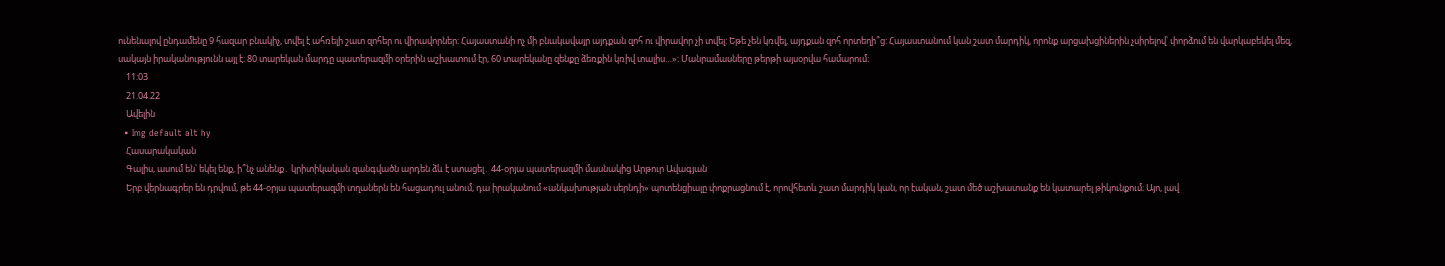ունենալով ընդամենը 9 հազար բնակիչ, տվել է ահռելի շատ զոհեր ու վիրավորներ: Հայաստանի ոչ մի բնակավայր այդքան զոհ ու վիրավոր չի տվել: Եթե չեն կռվել, այդքան զոհ որտեղի՞ց: Հայաստանում կան շատ մարդիկ, որոնք արցախցիներին չսիրելով՝ փորձում են վարկաբեկել մեզ, սակայն իրականությունն այլ է: 80 տարեկան մարդը պատերազմի օրերին աշխատում էր, 60 տարեկանը զենքը ձեռքին կռիվ տալիս…»։ Մանրամասները թերթի այսօրվա համարում։
    11:03
    21.04.22
    Ավելին
  • Img default alt hy
    Հասարակական
    Գալիս, ասում են՝ եկել ենք, ի՞նչ անենք․ կրիտիկական զանգվածն արդեն ձև է ստացել․ 44-օրյա պատերազմի մասնակից Արթուր Ավագյան
    Երբ վերնագրեր են դրվում, թե 44-օրյա պատերազմի տղաներն են հացադուլ անում, դա իրականում «անկախության սերնդի» պոտենցիալը փոքրացնում է, որովհետև շատ մարդիկ կան, որ էական, շատ մեծ աշխատանք են կատարել թիկունքում։ Այո, լավ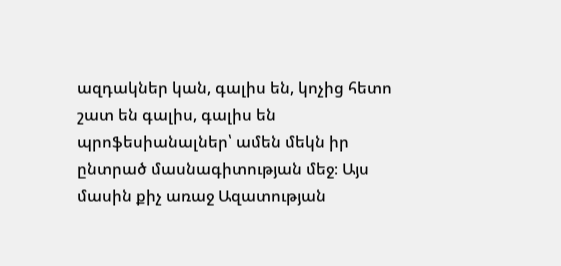ազդակներ կան, գալիս են, կոչից հետո շատ են գալիս, գալիս են պրոֆեսիանալներ՝ ամեն մեկն իր ընտրած մասնագիտության մեջ։ Այս մասին քիչ առաջ Ազատության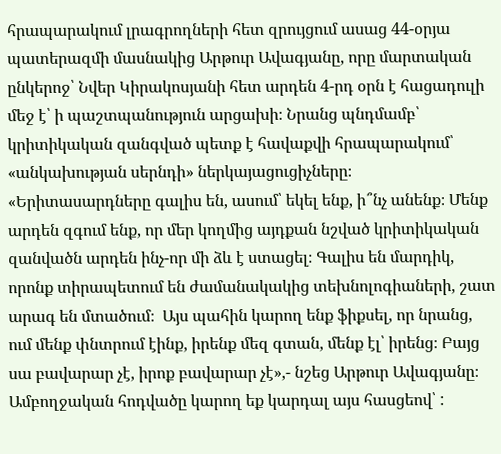հրապարակում լրագրողների հետ զրույցում ասաց 44-օրյա պատերազմի մասնակից Արթուր Ավագյանը, որը մարտական ընկերոջ՝ Նվեր Կիրակոսյանի հետ արդեն 4-րդ օրն է հացադուլի մեջ է՝ ի պաշտպանություն արցախի։ Նրանց պնդմամբ՝ կրիտիկական զանգված պետք է հավաքվի հրապարակում՝ «անկախության սերնդի» ներկայացուցիչները։ «Երիտասարդները գալիս են, ասում՝ եկել ենք, ի՞նչ անենք։ Մենք արդեն զգում ենք, որ մեր կողմից այդքան նշված կրիտիկական զանվածն արդեն ինչ-որ մի ձև է ստացել։ Գալիս են մարդիկ, որոնք տիրապետում են ժամանակակից տեխնոլոգիաների, շատ արագ են մտածում։  Այս պահին կարող ենք ֆիքսել, որ նրանց, ում մենք փնտրում էինք, իրենք մեզ գտան, մենք էլ՝ իրենց։ Բայց սա բավարար չէ, իրոք բավարար չէ»,- նշեց Արթուր Ավագյանը։ Ամբողջական հոդվածը կարող եք կարդալ այս հասցեով՝ :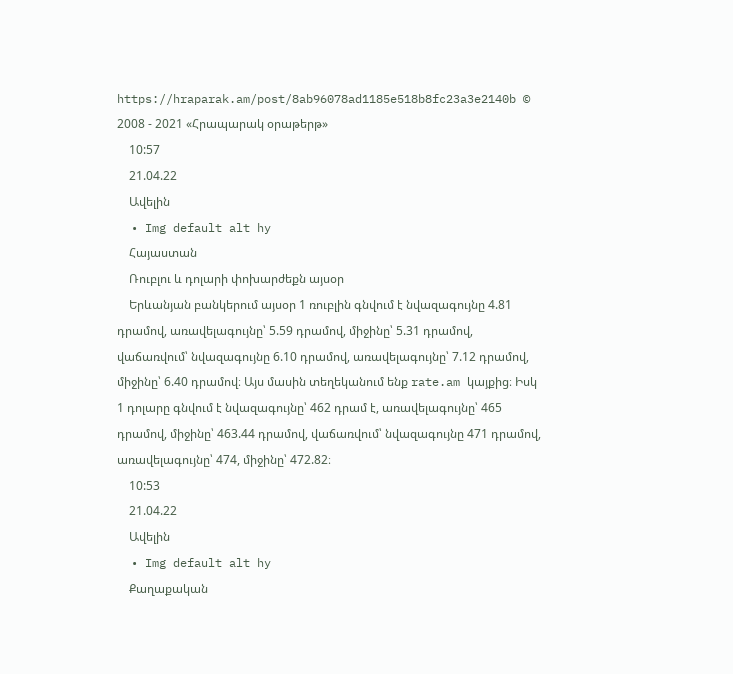https://hraparak.am/post/8ab96078ad1185e518b8fc23a3e2140b © 2008 - 2021 «Հրապարակ օրաթերթ»
    10:57
    21.04.22
    Ավելին
  • Img default alt hy
    Հայաստան
    Ռուբլու և դոլարի փոխարժեքն այսօր
    Երևանյան բանկերում այսօր 1 ռուբլին գնվում է նվազագույնը 4.81 դրամով, առավելագույնը՝ 5.59 դրամով, միջինը՝ 5.31 դրամով, վաճառվում՝ նվազագույնը 6.10 դրամով, առավելագույնը՝ 7.12 դրամով, միջինը՝ 6.40 դրամով։ Այս մասին տեղեկանում ենք rate.am կայքից։ Իսկ 1 դոլարը գնվում է նվազագույնը՝ 462 դրամ է, առավելագույնը՝ 465 դրամով, միջինը՝ 463.44 դրամով, վաճառվում՝ նվազագույնը 471 դրամով, առավելագույնը՝ 474, միջինը՝ 472.82։
    10:53
    21.04.22
    Ավելին
  • Img default alt hy
    Քաղաքական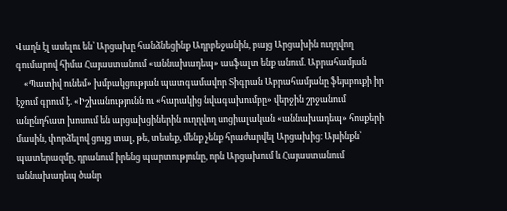Վաղն էլ ասելու են՝ Արցախը հանձնեցինք Ադրբեջանին, բայց Արցախին ուղղվող գումարով հիմա Հայաստանում «աննախադեպ» ասֆալտ ենք անում. Աբրահամյան
    «Պատիվ ունեմ» խմբակցության պատգամավոր Տիգրան Աբրահամյանը ֆեյսբուքի իր էջում գրում է. «Իշխանությունն ու «հարակից նվագախումբը» վերջին շրջանում անընդհատ խոսում են արցախցիներին ուղղվող սոցիալական «աննախադեպ» հոսքերի մասին, փորձելով ցույց տալ, թե, տեսեք, մենք չենք հրաժարվել Արցախից։ Այսինքն՝ պատերազմը, դրանում իրենց պարտությունը, որն Արցախում և Հայաստանում աննախադեպ ծանր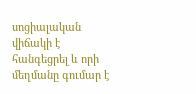սոցիալական վիճակի է հանգեցրել և որի մեղմանը գումար է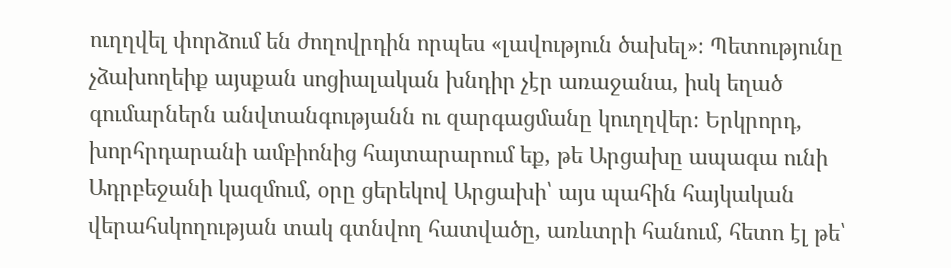ուղղվել փորձում են ժողովրդին որպես «լավություն ծախել»։ Պետությունը չձախողեիք այսքան սոցիալական խնդիր չէր առաջանա, իսկ եղած գումարներն անվտանգությանն ու զարգացմանը կուղղվեր։ Երկրորդ, խորհրդարանի ամբիոնից հայտարարում եք, թե Արցախը ապագա ունի Ադրբեջանի կազմում, օրը ցերեկով Արցախի՝ այս պահին հայկական վերահսկողության տակ գտնվող հատվածը, առևտրի հանում, հետո էլ թե՝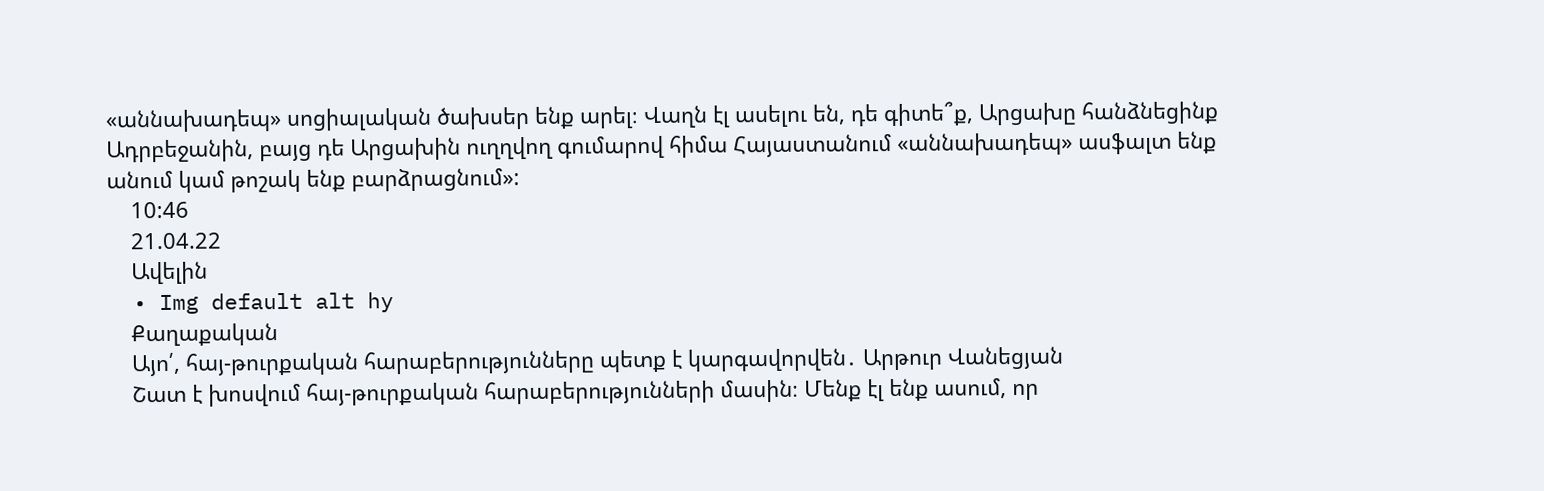«աննախադեպ» սոցիալական ծախսեր ենք արել։ Վաղն էլ ասելու են, դե գիտե՞ք, Արցախը հանձնեցինք Ադրբեջանին, բայց դե Արցախին ուղղվող գումարով հիմա Հայաստանում «աննախադեպ» ասֆալտ ենք անում կամ թոշակ ենք բարձրացնում»:
    10:46
    21.04.22
    Ավելին
  • Img default alt hy
    Քաղաքական
    Այո՛, հայ-թուրքական հարաբերությունները պետք է կարգավորվեն․ Արթուր Վանեցյան
    Շատ է խոսվում հայ-թուրքական հարաբերությունների մասին։ Մենք էլ ենք ասում, որ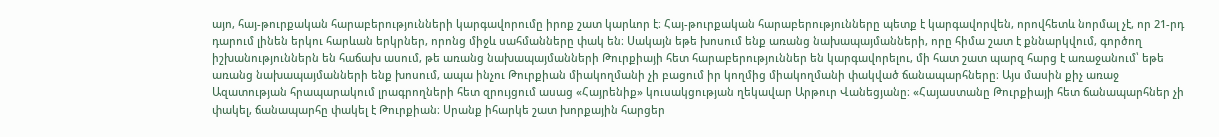այո, հայ-թուրքական հարաբերությունների կարգավորումը իրոք շատ կարևոր է։ Հայ-թուրքական հարաբերությունները պետք է կարգավորվեն, որովհետև նորմալ չէ, որ 21-րդ դարում լինեն երկու հարևան երկրներ, որոնց միջև սահմանները փակ են։ Սակայն եթե խոսում ենք առանց նախապայմանների, որը հիմա շատ է քննարկվում, գործող իշխանություններն են հաճախ ասում, թե առանց նախապայմանների Թուրքիայի հետ հարաբերություններ են կարգավորելու, մի հատ շատ պարզ հարց է առաջանում՝ եթե առանց նախապայմանների ենք խոսում, ապա ինչու Թուրքիան միակողմանի չի բացում իր կողմից միակողմանի փակված ճանապարհները։ Այս մասին քիչ առաջ Ազատության հրապարակում լրագրողների հետ զրույցում ասաց «Հայրենիք» կուսակցության ղեկավար Արթուր Վանեցյանը։ «Հայաստանը Թուրքիայի հետ ճանապարհներ չի փակել, ճանապարհը փակել է Թուրքիան։ Սրանք իհարկե շատ խորքային հարցեր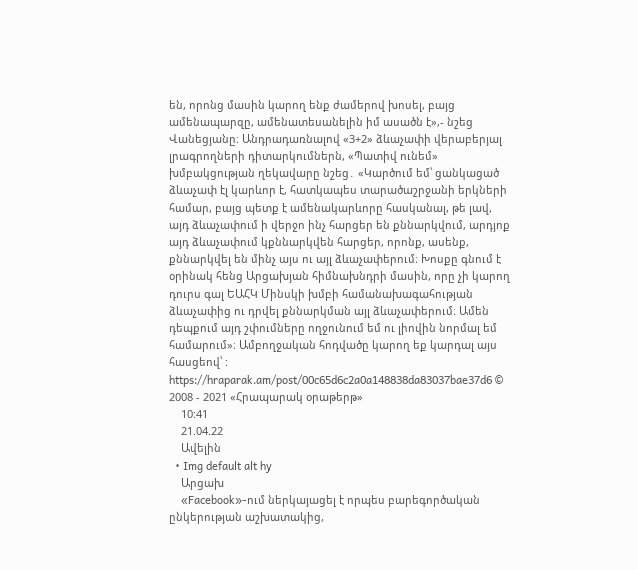են, որոնց մասին կարող ենք ժամերով խոսել, բայց ամենապարզը, ամենատեսանելին իմ ասածն է»,- նշեց Վանեցյանը։ Անդրադառնալով «3+2» ձևաչափի վերաբերյալ լրագրողների դիտարկումներն, «Պատիվ ունեմ» խմբակցության ղեկավարը նշեց․ «Կարծում եմ՝ ցանկացած ձևաչափ էլ կարևոր է, հատկապես տարածաշրջանի երկների համար, բայց պետք է ամենակարևորը հասկանալ, թե լավ, այդ ձևաչափում ի վերջո ինչ հարցեր են քննարկվում, արդյոք այդ ձևաչափում կքննարկվեն հարցեր, որոնք, ասենք, քննարկվել են մինչ այս ու այլ ձևաչափերում։ Խոսքը գնում է օրինակ հենց Արցախյան հիմնախնդրի մասին, որը չի կարող դուրս գալ ԵԱՀԿ Մինսկի խմբի համանախագահության ձևաչափից ու դրվել քննարկման այլ ձևաչափերում։ Ամեն դեպքում այդ շփումները ողջունում եմ ու լիովին նորմալ եմ համարում»։ Ամբողջական հոդվածը կարող եք կարդալ այս հասցեով՝ : https://hraparak.am/post/00c65d6c2a0a148838da83037bae37d6 © 2008 - 2021 «Հրապարակ օրաթերթ»
    10:41
    21.04.22
    Ավելին
  • Img default alt hy
    Արցախ
    «Facebook»-ում ներկայացել է որպես բարեգործական ընկերության աշխատակից,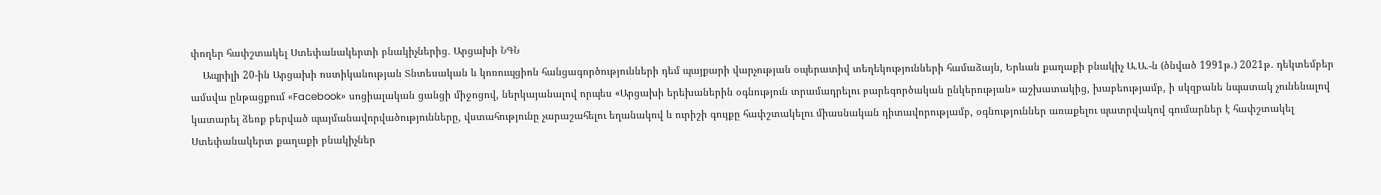փողեր հափշտակել Ստեփանակերտի բնակիչներից․ Արցախի ՆԳՆ
    Ապրիլի 20-ին Արցախի ոստիկանության Տնտեսական և կոռուպցիոն հանցագործությունների դեմ պայքարի վարչության օպերատիվ տեղեկությունների համաձայն, Երևան քաղաքի բնակիչ Ա.Ա.-ն (ծնված 1991թ.) 2021թ. դեկտեմբեր ամսվա ընթացքում «Facebook» սոցիալական ցանցի միջոցով, ներկայանալով որպես «Արցախի երեխաներին օգնություն տրամադրելու բարեգործական ընկերության» աշխատակից, խաբեությամբ, ի սկզբանե նպատակ չունենալով կատարել ձեռք բերված պայմանավորվածությունները, վստահությունը չարաշահելու եղանակով և ուրիշի գույքը հափշտակելու միասնական դիտավորությամբ, օգնություններ առաքելու պատրվակով գումարներ է հափշտակել Ստեփանակերտ քաղաքի բնակիչներ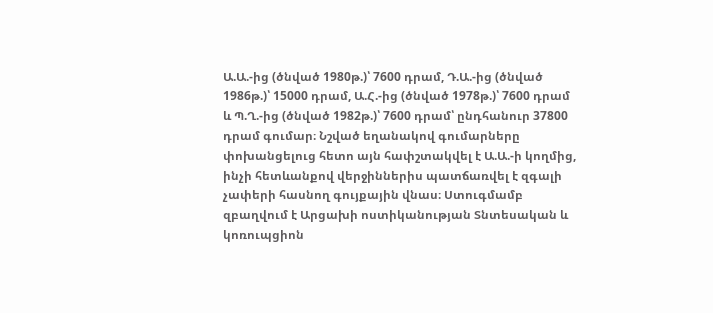Ա.Ա.-ից (ծնված 1980թ.)՝ 7600 դրամ, Դ.Ա.-ից (ծնված 1986թ.)՝ 15000 դրամ, Ա.Հ.-ից (ծնված 1978թ.)՝ 7600 դրամ և Պ.Ղ.-ից (ծնված 1982թ.)՝ 7600 դրամ՝ ընդհանուր 37800 դրամ գումար։ Նշված եղանակով գումարները փոխանցելուց հետո այն հափշտակվել է Ա.Ա.-ի կողմից, ինչի հետևանքով վերջիններիս պատճառվել է զգալի չափերի հասնող գույքային վնաս։ Ստուգմամբ զբաղվում է Արցախի ոստիկանության Տնտեսական և կոռուպցիոն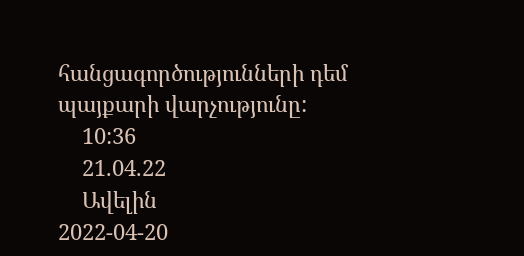հանցագործությունների դեմ պայքարի վարչությունը:
    10:36
    21.04.22
    Ավելին
2022-04-20